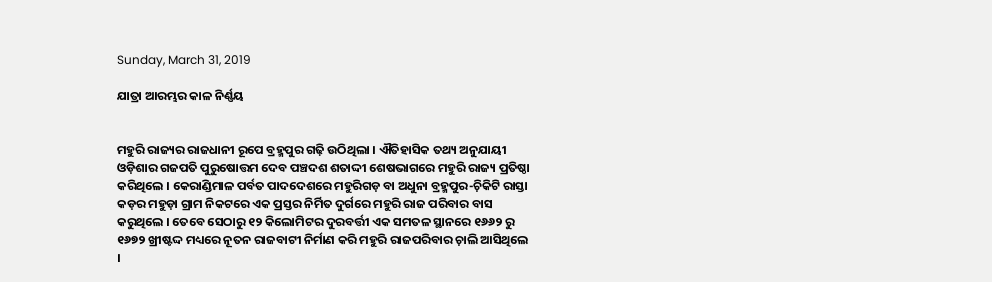Sunday, March 31, 2019

ଯାତ୍ରା ଆରମ୍ଭର କାଳ ନିର୍ଣ୍ଣୟ


ମହୁରି ରାଜ୍ୟର ରାଜଧାନୀ ରୂପେ ବ୍ରହ୍ମପୁର ଗଢ଼ି ଉଠିଥିଲା । ଐତିହାସିକ ତଥ୍ୟ ଅନୁଯାୟୀ ଓଡ଼ିଶାର ଗଜପତି ପୁରୁଷୋତ୍ତମ ଦେବ ପଞ୍ଚଦଶ ଶତାଦ୍ଦୀ ଶେଷଭାଗରେ ମହୁରି ରାଜ୍ୟ ପ୍ରତିଷ୍ଠା କରିଥିଲେ । କେରାଣ୍ଡିମାଳ ପର୍ବତ ପାଦଦେଶରେ ମହୁରିଗଡ଼ ବା ଅଧୁନା ବ୍ରହ୍ମପୁର-ଚ଼ିକିଟି ରାସ୍ତା କଡ଼ର ମହୁଡ଼ା ଗ୍ରାମ ନିକଟରେ ଏକ ପ୍ରସ୍ତର ନିର୍ମିତ ଦୁର୍ଗରେ ମହୁରି ରାଜ ପରିବାର ବାସ କରୁଥିଲେ । ତେବେ ସେଠାରୁ ୧୨ କିଲୋମିଟର ଦୁରବର୍ତ୍ତୀ ଏକ ସମତଳ ସ୍ଥାନରେ ୧୬୬୨ ରୁ ୧୬୭୨ ଖ୍ରୀଷ୍ଟଦ୍ଦ ମଧ୍ୟରେ ନୂତନ ରାଜବାଟୀ ନିର୍ମାଣ କରି ମହୁରି ରାଜପରିବାର ଚ଼ାଲି ଆସିଥିଲେ ।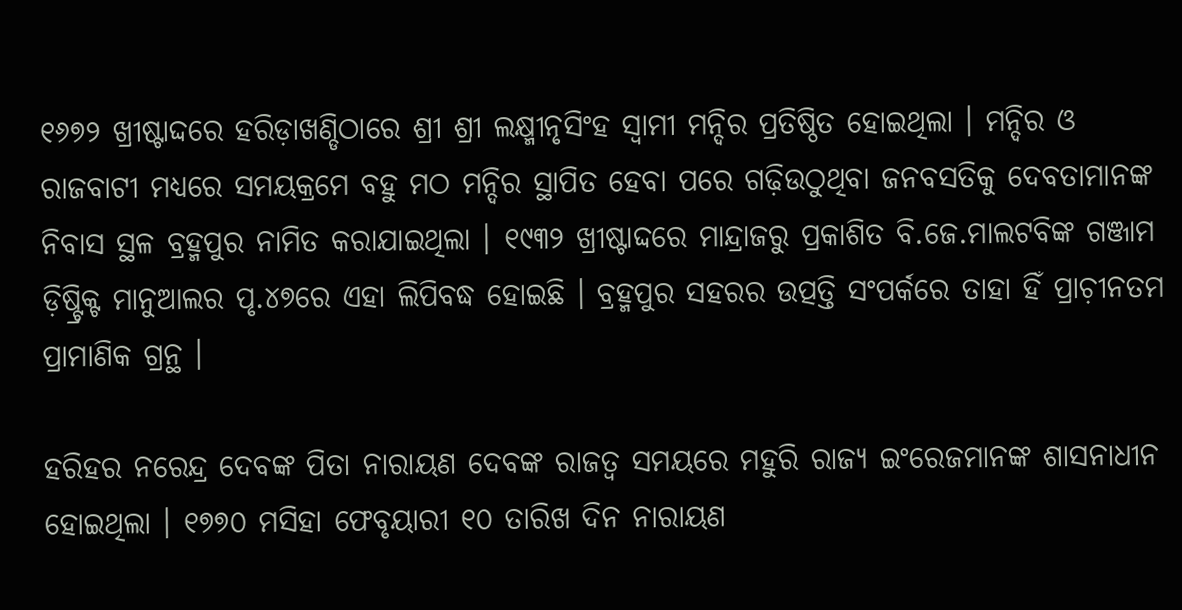୧୬୭୨ ଖ୍ରୀଷ୍ଟାଦ୍ଦରେ ହରିଡ଼ାଖଣ୍ଡିଠାରେ ଶ୍ରୀ ଶ୍ରୀ ଲକ୍ଷ୍ମୀନୃସିଂହ ସ୍ୱାମୀ ମନ୍ଦିର ପ୍ରତିଷ୍ଠିତ ହୋଇଥିଲା । ମନ୍ଦିର ଓ ରାଜବାଟୀ ମଧ୍ୟରେ ସମୟକ୍ରମେ ବହୁ ମଠ ମନ୍ଦିର ସ୍ଥାପିତ ହେବା ପରେ ଗଢ଼ିଉଠୁଥିବା ଜନବସତିକୁ ଦେବତାମାନଙ୍କ ନିବାସ ସ୍ଥଳ ବ୍ରହ୍ମପୁର ନାମିତ କରାଯାଇଥିଲା । ୧୯୩୨ ଖ୍ରୀଷ୍ଟାଦ୍ଦରେ ମାନ୍ଦ୍ରାଜରୁ ପ୍ରକାଶିତ ବି.ଜେ.ମାଲଟବିଙ୍କ ଗଞ୍ଜାମ ଡ଼ିଷ୍ଟ୍ରିକ୍ଟ ମାନୁଆଲର ପୃ.୪୭ରେ ଏହା ଲିପିବଦ୍ଧ ହୋଇଛି । ବ୍ରହ୍ମପୁର ସହରର ଉତ୍ପତ୍ତି ସଂପର୍କରେ ତାହା ହିଁ ପ୍ରାଚ଼ୀନତମ ପ୍ରାମାଣିକ ଗ୍ରନ୍ଥ ।

ହରିହର ନରେନ୍ଦ୍ର ଦେବଙ୍କ ପିତା ନାରାୟଣ ଦେବଙ୍କ ରାଜତ୍ୱ ସମୟରେ ମହୁରି ରାଜ୍ୟ ଇଂରେଜମାନଙ୍କ ଶାସନାଧୀନ ହୋଇଥିଲା । ୧୭୭୦ ମସିହା ଫେବୃୟାରୀ ୧୦ ତାରିଖ ଦିନ ନାରାୟଣ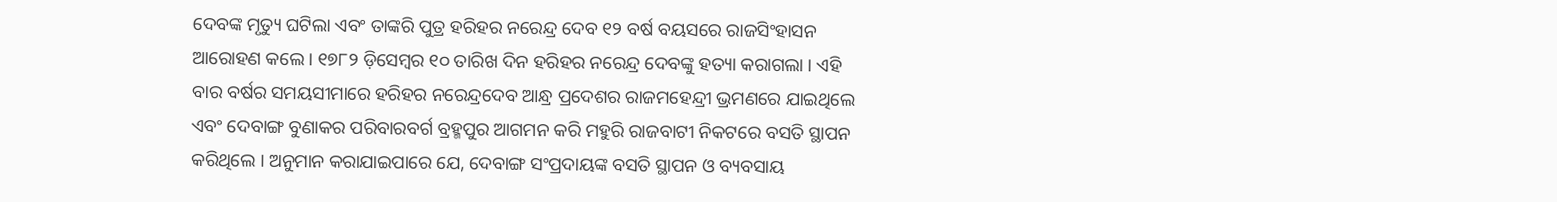ଦେବଙ୍କ ମୃତ୍ୟୁ ଘଟିଲା ଏବଂ ତାଙ୍କରି ପୁତ୍ର ହରିହର ନରେନ୍ଦ୍ର ଦେବ ୧୨ ବର୍ଷ ବୟସରେ ରାଜସିଂହାସନ ଆରୋହଣ କଲେ । ୧୭୮୨ ଡ଼ିସେମ୍ୱର ୧୦ ତାରିଖ ଦିନ ହରିହର ନରେନ୍ଦ୍ର ଦେବଙ୍କୁ ହତ୍ୟା କରାଗଲା । ଏହି ବାର ବର୍ଷର ସମୟସୀମାରେ ହରିହର ନରେନ୍ଦ୍ରଦେବ ଆନ୍ଧ୍ର ପ୍ରଦେଶର ରାଜମହେନ୍ଦ୍ରୀ ଭ୍ରମଣରେ ଯାଇଥିଲେ ଏବଂ ଦେବାଙ୍ଗ ବୁଣାକର ପରିବାରବର୍ଗ ବ୍ରହ୍ମପୁର ଆଗମନ କରି ମହୁରି ରାଜବାଟୀ ନିକଟରେ ବସତି ସ୍ଥାପନ କରିଥିଲେ । ଅନୁମାନ କରାଯାଇପାରେ ଯେ, ଦେବାଙ୍ଗ ସଂପ୍ରଦାୟଙ୍କ ବସତି ସ୍ଥାପନ ଓ ବ୍ୟବସାୟ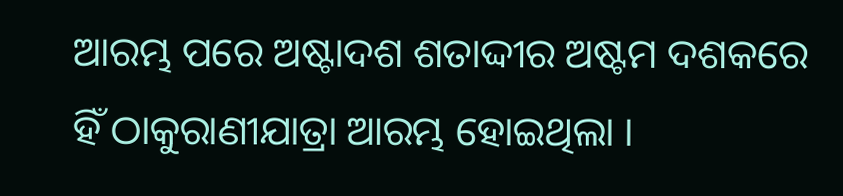ଆରମ୍ଭ ପରେ ଅଷ୍ଟାଦଶ ଶତାଦ୍ଦୀର ଅଷ୍ଟମ ଦଶକରେ ହିଁ ଠାକୁରାଣୀଯାତ୍ରା ଆରମ୍ଭ ହୋଇଥିଲା ।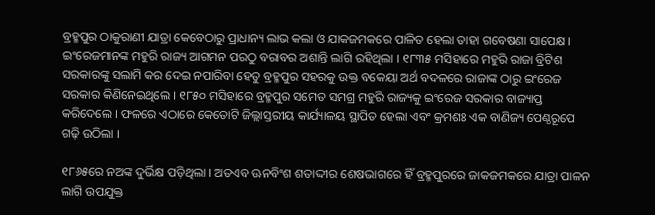ବ୍ରହ୍ମପୁର ଠାକୁରାଣୀ ଯାତ୍ରା କେବେଠାରୁ ପ୍ରାଧାନ୍ୟ ଲାଭ କଲା ଓ ଯାକଜମକରେ ପାଳିତ ହେଲା ତାହା ଗବେଷଣା ସାପେକ୍ଷ । ଇଂରେଜମାନଙ୍କ ମହୁରି ରାଜ୍ୟ ଆଗମନ ପରଠୁ ବରାବର ଅଶାନ୍ତି ଲାଗି ରହିଥିଲା । ୧୮୩୫ ମସିହାରେ ମହୁରି ରାଜା ବ୍ରିଟିଶ ସରକାରଙ୍କୁ ସଲାମି କର ଦେଇ ନପାରିବା ହେତୁ ବ୍ରହ୍ମପୁର ସହରକୁ ଉକ୍ତ ବକେୟା ଅର୍ଥ ବଦଳରେ ରାଜାଙ୍କ ଠାରୁ ଇଂରେଜ ସରକାର କିଣିନେଇଥିଲେ । ୧୮୫୦ ମସିହାରେ ବ୍ରହ୍ମପୁର ସମେତ ସମଗ୍ର ମହୁରି ରାଜ୍ୟକୁ ଇଂରେଜ ସରକାର ବାଜ୍ୟାପ୍ତ କରିଦେଲେ । ଫଳରେ ଏଠାରେ କେତୋଟି ଜିଲ୍ଲାସ୍ତରୀୟ କାର୍ଯ୍ୟାଳୟ ସ୍ଥାପିତ ହେଲା ଏବଂ କ୍ରମଶଃ ଏକ ବାଣିଜ୍ୟ ପେଣ୍ଠରୂପେ ଗଢ଼ି ଉଠିଲା ।

୧୮୬୫ରେ ନଅଙ୍କ ଦୁର୍ଭିକ୍ଷ ପଡ଼ିଥିଲା । ଅତଏବ ଊନବିଂଶ ଶତାଦ୍ଦୀର ଶେଷଭାଗରେ ହିଁ ବ୍ରହ୍ମପୁରରେ ଜାକଜମକରେ ଯାତ୍ରା ପାଳନ ଲାଗି ଉପଯୁକ୍ତ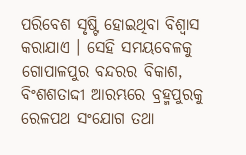ପରିବେଶ ସୃଷ୍ଟି ହୋଇଥିବା ବିଶ୍ୱାସ କରାଯାଏ । ସେହି ସମୟବେଳକୁ ଗୋପାଳପୁର ବନ୍ଦରର ବିକାଶ, ବିଂଶଶତାଦ୍ଦୀ ଆରମ୍ଭରେ ବ୍ରହ୍ମପୁରକୁ ରେଳପଥ ସଂଯୋଗ ତଥା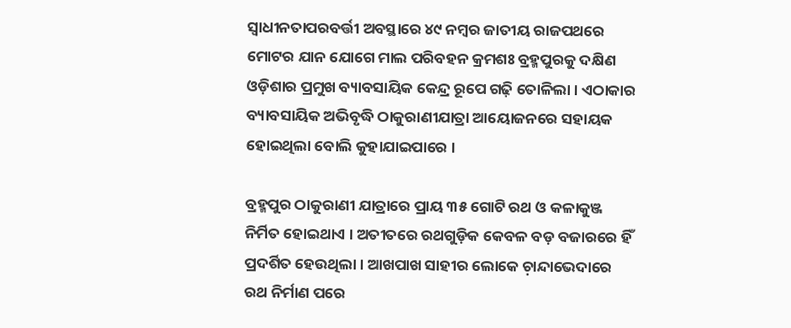ସ୍ୱାଧୀନତାପରବର୍ତ୍ତୀ ଅବସ୍ଥାରେ ୪୯ ନମ୍ୱର ଜାତୀୟ ରାଜପଥରେ ମୋଟର ଯାନ ଯୋଗେ ମାଲ ପରିବହନ କ୍ରମଶଃ ବ୍ରହ୍ମପୁରକୁ ଦକ୍ଷିଣ ଓଡ଼ିଶାର ପ୍ରମୁଖ ବ୍ୟାବସାୟିକ କେନ୍ଦ୍ର ରୂପେ ଗଢ଼ି ତୋଳିଲା । ଏଠାକାର ବ୍ୟାବସାୟିକ ଅଭିବୃଦ୍ଧି ଠାକୁରାଣୀଯାତ୍ରା ଆୟୋଜନରେ ସହାୟକ ହୋଇଥିଲା ବୋଲି କୁହାଯାଇପାରେ ।

ବ୍ରହ୍ମପୁର ଠାକୁରାଣୀ ଯାତ୍ରାରେ ପ୍ରାୟ ୩୫ ଗୋଟି ରଥ ଓ କଳାକୁଞ୍ଜ ନିର୍ମିତ ହୋଇଥାଏ । ଅତୀତରେ ରଥଗୁଡ଼ିକ କେବଳ ବଡ଼ ବଜାରରେ ହିଁ ପ୍ରଦର୍ଶିତ ହେଉଥିଲା । ଆଖପାଖ ସାହୀର ଲୋକେ ଚ଼ାନ୍ଦାଭେଦାରେ ରଥ ନିର୍ମାଣ ପରେ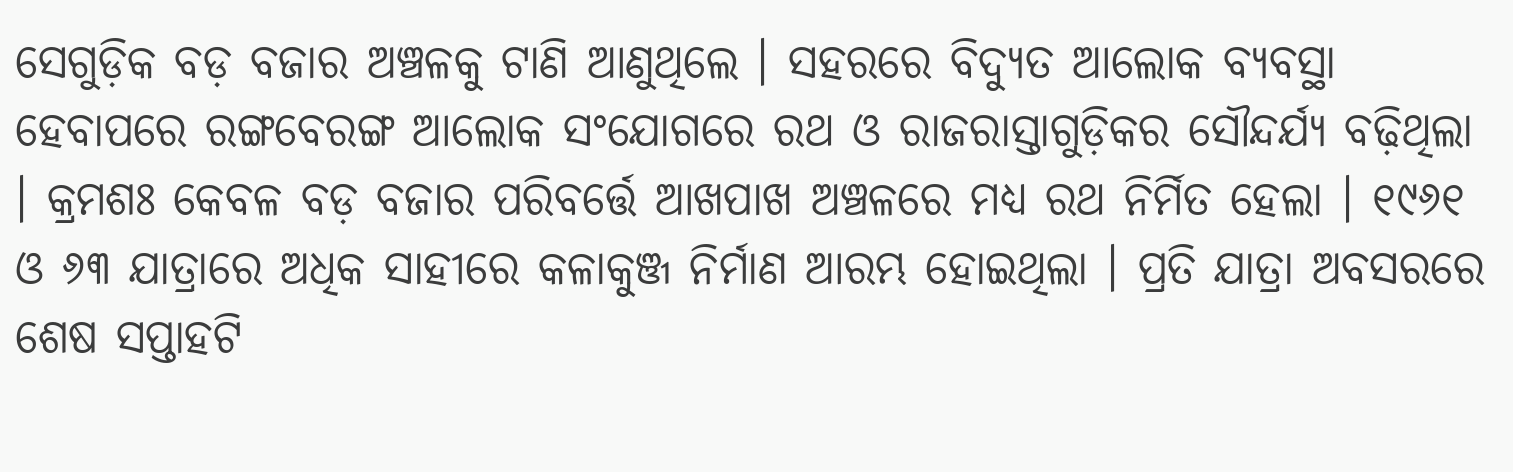ସେଗୁଡ଼ିକ ବଡ଼ ବଜାର ଅଞ୍ଚଳକୁ ଟାଣି ଆଣୁଥିଲେ । ସହରରେ ବିଦ୍ୟୁତ ଆଲୋକ ବ୍ୟବସ୍ଥା ହେବାପରେ ରଙ୍ଗବେରଙ୍ଗ ଆଲୋକ ସଂଯୋଗରେ ରଥ ଓ ରାଜରାସ୍ତାଗୁଡ଼ିକର ସୌନ୍ଦର୍ଯ୍ୟ ବଢ଼ିଥିଲା । କ୍ରମଶଃ କେବଳ ବଡ଼ ବଜାର ପରିବର୍ତ୍ତେ ଆଖପାଖ ଅଞ୍ଚଳରେ ମଧ୍ୟ ରଥ ନିର୍ମିତ ହେଲା । ୧୯୬୧ ଓ ୬୩ ଯାତ୍ରାରେ ଅଧିକ ସାହୀରେ କଳାକୁଞ୍ଜ ନିର୍ମାଣ ଆରମ୍ଭ ହୋଇଥିଲା । ପ୍ରତି ଯାତ୍ରା ଅବସରରେ ଶେଷ ସପ୍ତାହଟି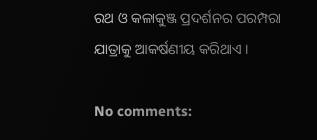ରଥ ଓ କଳାକୁଞ୍ଜ ପ୍ରଦର୍ଶନର ପରମ୍ପରା ଯାତ୍ରାକୁ ଆକର୍ଷଣୀୟ କରିଥାଏ ।

No comments: